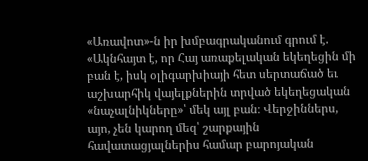«Առավոտ»-ն իր խմբագրականում գրում է. «Ակնհայտ է, որ Հայ առաքելական եկեղեցին մի բան է, իսկ օլիգարխիայի հետ սերտաճած եւ աշխարհիկ վայելքներին տրված եկեղեցական «նաչալնիկները»՝ մեկ այլ բան։ Վերջիններս, այո, չեն կարող մեզ՝ շարքային հավատացյալներիս համար բարոյական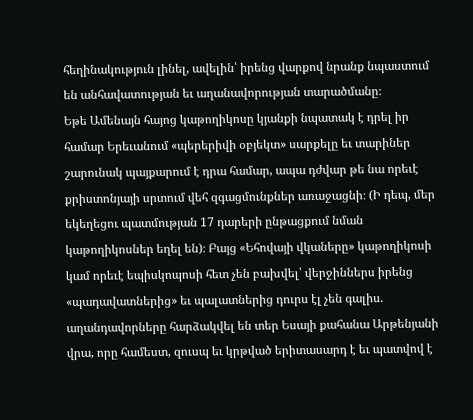հեղինակություն լինել, ավելին՝ իրենց վարքով նրանք նպաստում են անհավատության եւ աղանավորության տարածմանը։
Եթե Ամենայն հայոց կաթողիկոսը կյանքի նպատակ է դրել իր համար Երեւանում «պերերիվի օբյեկտ» սարքելը եւ տարիներ շարունակ պայքարում է դրա համար, ապա դժվար թե նա որեւէ քրիստոնյայի սրտում վեհ զգացմունքներ առաջացնի։ (Ի դեպ, մեր եկեղեցու պատմության 17 դարերի ընթացքում նման կաթողիկոսներ եղել են)։ Բայց «Եհովայի վկաները» կաթողիկոսի կամ որեւէ եպիսկոպոսի հետ չեն բախվել՝ վերջիններս իրենց «պադավատներից» եւ պալատներից դուրս էլ չեն գալիս. աղանդավորները հարձակվել են տեր Եսայի քահանա Արթենյանի վրա, որը համեստ, զուսպ եւ կրթված երիտասարդ է եւ պատվով է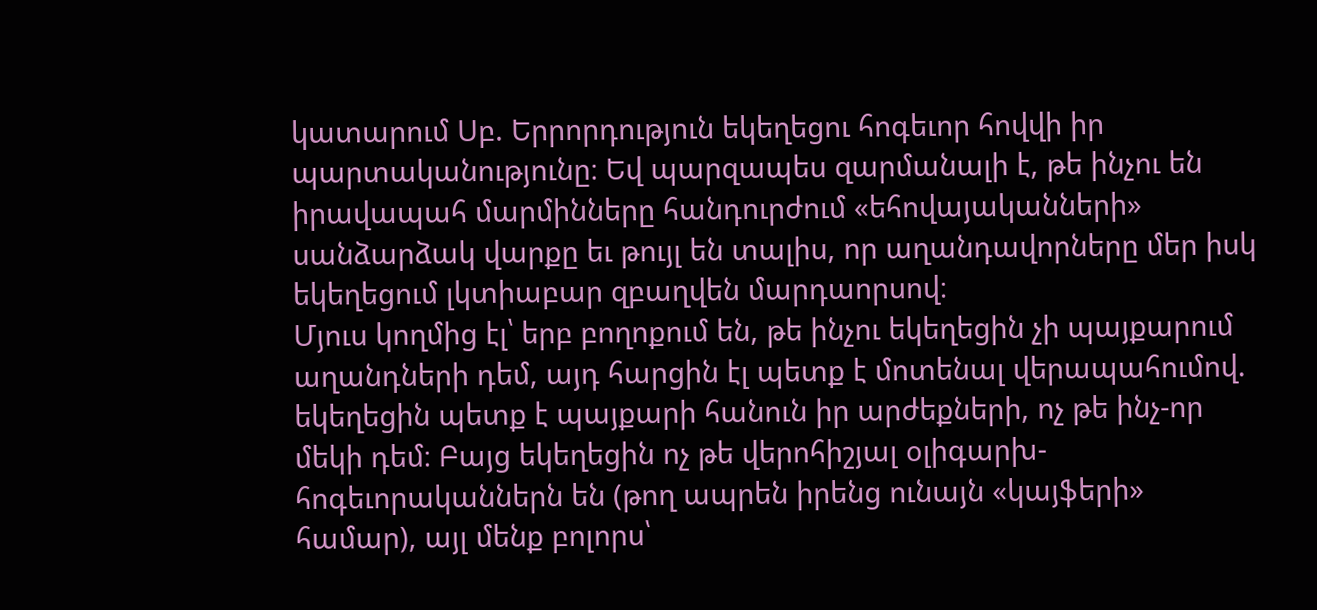կատարում Սբ. Երրորդություն եկեղեցու հոգեւոր հովվի իր պարտականությունը։ Եվ պարզապես զարմանալի է, թե ինչու են իրավապահ մարմինները հանդուրժում «եհովայականների» սանձարձակ վարքը եւ թույլ են տալիս, որ աղանդավորները մեր իսկ եկեղեցում լկտիաբար զբաղվեն մարդաորսով։
Մյուս կողմից էլ՝ երբ բողոքում են, թե ինչու եկեղեցին չի պայքարում աղանդների դեմ, այդ հարցին էլ պետք է մոտենալ վերապահումով. եկեղեցին պետք է պայքարի հանուն իր արժեքների, ոչ թե ինչ-որ մեկի դեմ։ Բայց եկեղեցին ոչ թե վերոհիշյալ օլիգարխ-հոգեւորականներն են (թող ապրեն իրենց ունայն «կայֆերի» համար), այլ մենք բոլորս՝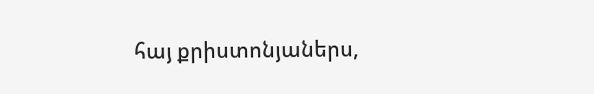հայ քրիստոնյաներս,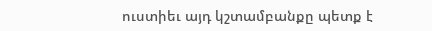ուստիեւ այդ կշտամբանքը պետք է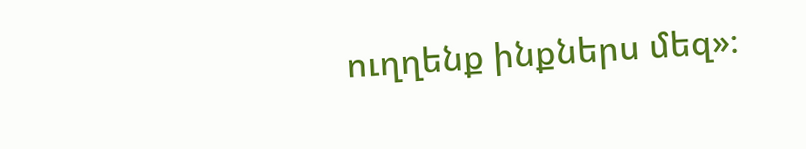ուղղենք ինքներս մեզ»։